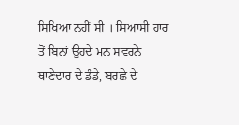ਸਿਖਿਆ ਨਹੀਂ ਸੀ । ਸਿਆਸੀ ਹਾਰ ਤੋਂ ਬਿਨਾਂ ਉਹਦੇ ਮਨ ਸਵਰਨੇ ਥਾਣੇਦਾਰ ਦੇ ਡੰਡੇ, ਬਰਛੇ ਦੇ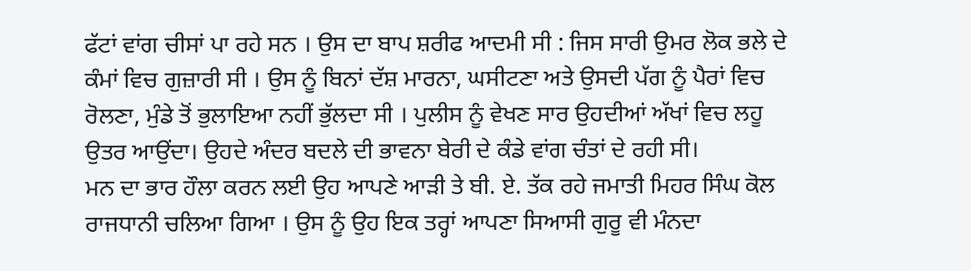ਫੱਟਾਂ ਵਾਂਗ ਚੀਸਾਂ ਪਾ ਰਹੇ ਸਨ । ਉਸ ਦਾ ਬਾਪ ਸ਼ਰੀਫ ਆਦਮੀ ਸੀ : ਜਿਸ ਸਾਰੀ ਉਮਰ ਲੋਕ ਭਲੇ ਦੇ ਕੰਮਾਂ ਵਿਚ ਗੁਜ਼ਾਰੀ ਸੀ । ਉਸ ਨੂੰ ਬਿਨਾਂ ਦੱਸ਼ ਮਾਰਨਾ, ਘਸੀਟਣਾ ਅਤੇ ਉਸਦੀ ਪੱਗ ਨੂੰ ਪੈਰਾਂ ਵਿਚ ਰੋਲਣਾ, ਮੁੰਡੇ ਤੋਂ ਭੁਲਾਇਆ ਨਹੀਂ ਭੁੱਲਦਾ ਸੀ । ਪੁਲੀਸ ਨੂੰ ਵੇਖਣ ਸਾਰ ਉਹਦੀਆਂ ਅੱਖਾਂ ਵਿਚ ਲਹੂ ਉਤਰ ਆਉਂਦਾ। ਉਹਦੇ ਅੰਦਰ ਬਦਲੇ ਦੀ ਭਾਵਨਾ ਬੇਰੀ ਦੇ ਕੰਡੇ ਵਾਂਗ ਚੰਤਾਂ ਦੇ ਰਹੀ ਸੀ।
ਮਨ ਦਾ ਭਾਰ ਹੌਲਾ ਕਰਨ ਲਈ ਉਹ ਆਪਣੇ ਆੜੀ ਤੇ ਬੀ. ਏ. ਤੱਕ ਰਹੇ ਜਮਾਤੀ ਮਿਹਰ ਸਿੰਘ ਕੋਲ ਰਾਜਧਾਨੀ ਚਲਿਆ ਗਿਆ । ਉਸ ਨੂੰ ਉਹ ਇਕ ਤਰ੍ਹਾਂ ਆਪਣਾ ਸਿਆਸੀ ਗੁਰੂ ਵੀ ਮੰਨਦਾ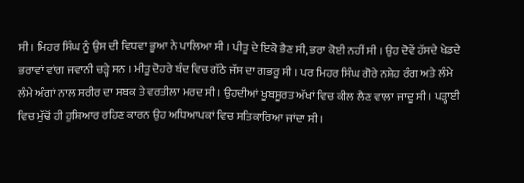ਸੀ । ਮਿਹਰ ਸਿੰਘ ਨੂੰ ਉਸ ਦੀ ਵਿਧਵਾ ਭੂਆ ਨੇ ਪਾਲਿਆ ਸੀ । ਪੀਤੂ ਦੇ ਇਕੋ ਭੈਣ ਸੀ, ਭਰਾ ਕੋਈ ਨਹੀਂ ਸੀ । ਉਹ ਦੋਵੇਂ ਹੱਸਦੇ ਖੇਡਦੇ ਭਰਾਵਾਂ ਵਾਂਗ ਜਵਾਨੀ ਚੜ੍ਹੇ ਸਨ । ਮੀਤੂ ਦੋਹਰੇ ਬੰਦ ਵਿਚ ਗੱਠੇ ਜੱਸ ਦਾ ਗਭਰੂ ਸੀ । ਪਰ ਮਿਹਰ ਸਿੰਘ ਗੋਰੇ ਨਸ਼ੇਹ ਰੰਗ ਅਤੇ ਲੰਮੇ ਲੰਮੇ ਅੰਗਾਂ ਨਾਲ ਸਰੀਰ ਦਾ ਸਬਕ ਤੇ ਵਰਤੀਲਾ ਮਰਦ ਸੀ । ਉਹਦੀਆਂ ਖੂਬਸੂਰਤ ਅੱਖਾਂ ਵਿਚ ਕੀਲ ਲੈਣ ਵਾਲਾ ਜਾਦੂ ਸੀ । ਪੜ੍ਹਾਈ ਵਿਚ ਮੁੱਢੋਂ ਹੀ ਹੁਸ਼ਿਆਰ ਰਹਿਣ ਕਾਰਨ ਉਹ ਅਧਿਆਪਕਾਂ ਵਿਚ ਸਤਿਕਾਰਿਆ ਜਾਂਦਾ ਸੀ ।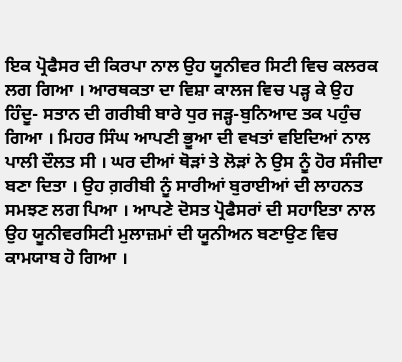ਇਕ ਪ੍ਰੋਫੈਸਰ ਦੀ ਕਿਰਪਾ ਨਾਲ ਉਹ ਯੂਨੀਵਰ ਸਿਟੀ ਵਿਚ ਕਲਰਕ ਲਗ ਗਿਆ । ਆਰਥਕਤਾ ਦਾ ਵਿਸ਼ਾ ਕਾਲਜ ਵਿਚ ਪੜ੍ਹ ਕੇ ਉਹ ਹਿੰਦੂ- ਸਤਾਨ ਦੀ ਗਰੀਬੀ ਬਾਰੇ ਧੁਰ ਜੜ੍ਹ-ਬੁਨਿਆਦ ਤਕ ਪਹੁੰਚ ਗਿਆ । ਮਿਹਰ ਸਿੰਘ ਆਪਣੀ ਭੂਆ ਦੀ ਵਖਤਾਂ ਵਇਦਿਆਂ ਨਾਲ ਪਾਲੀ ਦੌਲਤ ਸੀ । ਘਰ ਦੀਆਂ ਥੋੜਾਂ ਤੇ ਲੋੜਾਂ ਨੇ ਉਸ ਨੂੰ ਹੋਰ ਸੰਜੀਦਾ ਬਣਾ ਦਿਤਾ । ਉਹ ਗ਼ਰੀਬੀ ਨੂੰ ਸਾਰੀਆਂ ਬੁਰਾਈਆਂ ਦੀ ਲਾਹਨਤ ਸਮਝਣ ਲਗ ਪਿਆ । ਆਪਣੇ ਦੋਸਤ ਪ੍ਰੋਫੈਸਰਾਂ ਦੀ ਸਹਾਇਤਾ ਨਾਲ ਉਹ ਯੂਨੀਵਰਸਿਟੀ ਮੁਲਾਜ਼ਮਾਂ ਦੀ ਯੂਨੀਅਨ ਬਣਾਉਣ ਵਿਚ ਕਾਮਯਾਬ ਹੋ ਗਿਆ ।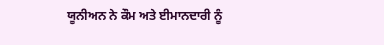ਯੂਨੀਅਨ ਨੇ ਕੌਮ ਅਤੇ ਈਮਾਨਦਾਰੀ ਨੂੰ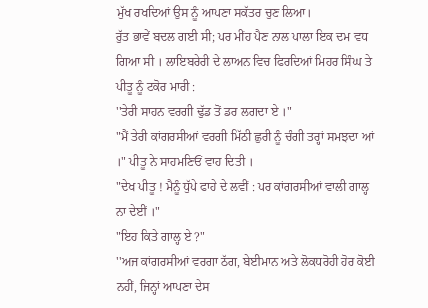ਮੁੱਖ ਰਖਦਿਆਂ ਉਸ ਨੂੰ ਆਪਣਾ ਸਕੱਤਰ ਚੁਣ ਲਿਆ।
ਰੁੱਤ ਭਾਵੇਂ ਬਦਲ ਗਈ ਸੀ; ਪਰ ਮੀਂਹ ਪੈਣ ਨਾਲ ਪਾਲਾ ਇਕ ਦਮ ਵਧ ਗਿਆ ਸੀ । ਲਾਇਬਰੇਰੀ ਦੇ ਲਾਅਨ ਵਿਚ ਫਿਰਦਿਆਂ ਮਿਹਰ ਸਿੰਘ ਤੇ ਪੀਤੂ ਨੂੰ ਟਕੋਰ ਮਾਰੀ :
''ਤੇਰੀ ਸਾਹਨ ਵਰਗੀ ਢੁੱਡ ਤੋਂ ਡਰ ਲਗਦਾ ਏ ।"
"ਮੈਂ ਤੇਰੀ ਕਾਂਗਰਸੀਆਂ ਵਰਗੀ ਮਿੱਠੀ ਛੁਰੀ ਨੂੰ ਚੰਗੀ ਤਰ੍ਹਾਂ ਸਮਝਦਾ ਆਂ ।" ਪੀਤੂ ਨੇ ਸਾਹਮਣਿਓਂ ਵਾਹ ਦਿਤੀ ।
"ਦੇਖ ਪੀਤੂ ! ਮੈਨੂੰ ਧੁੱਪੇ ਫਾਹੇ ਦੇ ਲਵੀਂ : ਪਰ ਕਾਂਗਰਸੀਆਂ ਵਾਲੀ ਗਾਲ੍ਹ ਨਾ ਦੇਈਂ ।"
"ਇਹ ਕਿਤੇ ਗਾਲ੍ਹ ਏ ?"
''ਅਜ ਕਾਂਗਰਸੀਆਂ ਵਰਗਾ ਠੱਗ, ਬੇਈਮਾਨ ਅਤੇ ਲੋਕਧਰੋਹੀ ਹੋਰ ਕੋਈ ਨਹੀਂ, ਜਿਨ੍ਹਾਂ ਆਪਣਾ ਦੇਸ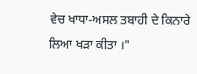ਵੇਚ ਖਾਧਾ-ਅਸਲ ਤਬਾਹੀ ਦੇ ਕਿਨਾਰੇ ਲਿਆ ਖੜਾ ਕੀਤਾ ।"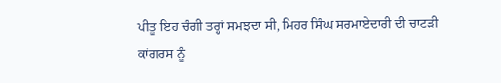ਪੀਤੂ ਇਹ ਚੰਗੀ ਤਰ੍ਹਾਂ ਸਮਝਦਾ ਸੀ, ਮਿਹਰ ਸਿੰਘ ਸਰਮਾਏਦਾਰੀ ਦੀ ਚਾਟੜੀ ਕਾਂਗਰਸ ਨੂੰ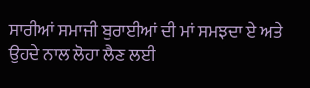ਸਾਰੀਆਂ ਸਮਾਜੀ ਬੁਰਾਈਆਂ ਦੀ ਮਾਂ ਸਮਝਦਾ ਏ ਅਤੇ ਉਹਦੇ ਨਾਲ ਲੋਹਾ ਲੈਣ ਲਈ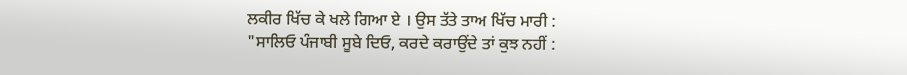ਲਕੀਰ ਖਿੱਚ ਕੇ ਖਲੇ ਗਿਆ ਏ । ਉਸ ਤੱਤੇ ਤਾਅ ਖਿੱਚ ਮਾਰੀ :
"ਸਾਲਿਓ ਪੰਜਾਬੀ ਸੂਬੇ ਦਿਓ, ਕਰਦੇ ਕਰਾਉਂਦੇ ਤਾਂ ਕੁਝ ਨਹੀਂ :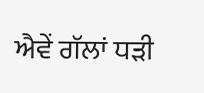ਐਵੇਂ ਗੱਲਾਂ ਧੜੀ